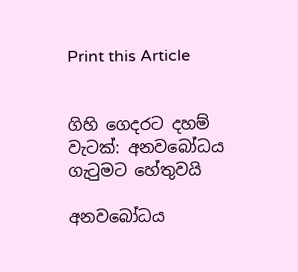Print this Article


ගිහි ගෙදරට දහම් වැටක්: අනවබෝධය ගැටුමට හේතුවයි

අනවබෝධය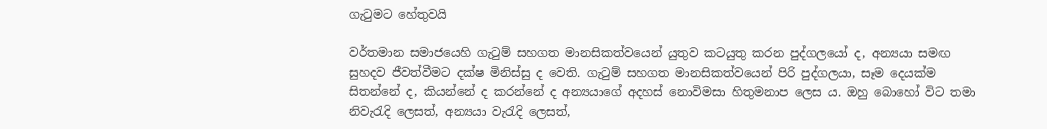ගැටුමට හේතුවයි

වර්තමාන සමාජයෙහි ගැටුම් සහගත මානසිකත්වයෙන් යුතුව කටයුතු කරන පුද්ගලයෝ ද, අන්‍යයා සමඟ සුහදව ජීවත්වීමට දක්ෂ මිනිස්සු ද වෙති. ගැටුම් සහගත මානසිකත්වයෙන් පිරි පුද්ගලයා, සෑම දෙයක්ම සිතන්නේ ද, කියන්නේ ද කරන්නේ ද අන්‍යයාගේ අදහස් නොවිමසා හිතුමනාප ලෙස ය. ඔහු බොහෝ විට තමා නිවැරැදි ලෙසත්, අන්‍යයා වැරැදි ලෙසත්,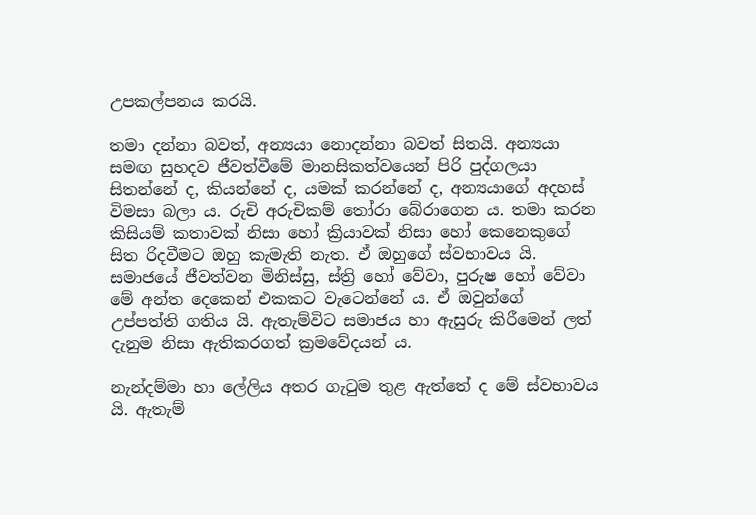උපකල්පනය කරයි.

තමා දන්නා බවත්, අන්‍යයා නොදන්නා බවත් සිතයි. අන්‍යයා සමඟ සුහදව ජීවත්වීමේ මානසිකත්වයෙන් පිරි පුද්ගලයා සිතන්නේ ද, කියන්නේ ද, යමක් කරන්නේ ද, අන්‍යයාගේ අදහස් විමසා බලා ය. රුචි අරුචිකම් තෝරා බේරාගෙන ය. තමා කරන කිසියම් කතාවක් නිසා හෝ ක්‍රියාවක් නිසා හෝ කෙනෙකුගේ සිත රිදවීමට ඔහු කැමැති නැත. ඒ ඔහුගේ ස්වභාවය යි. සමාජයේ ජීවත්වන මිනිස්සු, ස්ත්‍රි හෝ වේවා, පුරුෂ හෝ වේවා මේ අන්ත දෙකෙන් එකකට වැටෙන්නේ ය. ඒ ඔවුන්ගේ උප්පත්ති ගතිය යි. ඇතැම්විට සමාජය හා ඇසුරු කිරීමෙන් ලත් දැනුම නිසා ඇතිකරගත් ක්‍රමවේදයන් ය.

නැන්දම්මා හා ලේලිය අතර ගැටුම තුළ ඇත්තේ ද මේ ස්වභාවය යි. ඇතැම්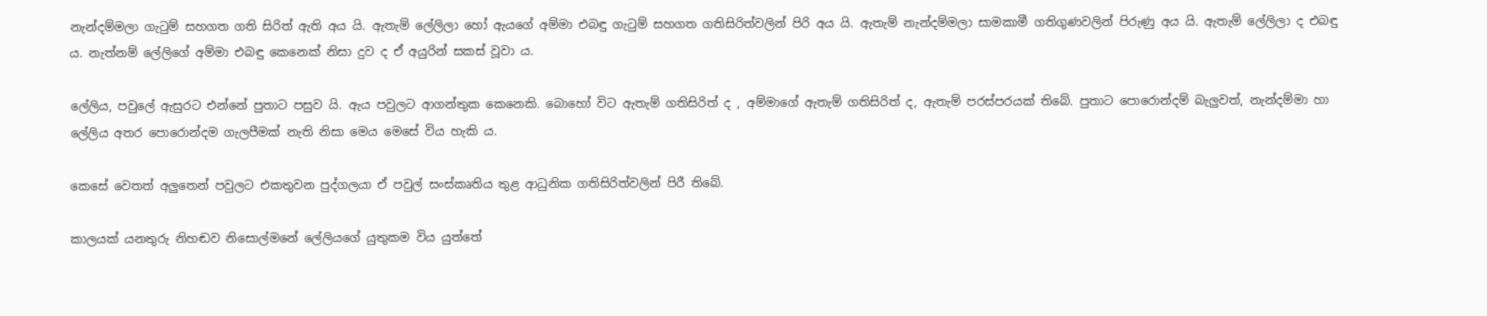නැන්දම්මලා ගැටුම් සහගත ගති සිරිත් ඇති අය යි. ඇතැම් ලේලිලා හෝ ඇයගේ අම්මා එබඳු ගැටුම් සහගත ගතිසිරිත්වලින් පිරි අය යි. ඇතැම් නැන්දම්මලා සාමකාමී ගතිගුණවලින් පිරුණු අය යි. ඇතැම් ලේලිලා ද එබඳු ය. නැත්නම් ලේලිගේ අම්මා එබඳු කෙනෙක් නිසා දුව ද ඒ අයුරින් සකස් වූවා ය.

ලේලිය, පවුලේ ඇසුරට එන්නේ පුතාට පසුව යි. ඇය පවුලට ආගන්තුක කෙනෙකි. බොහෝ විට ඇතැම් ගතිසිරිත් ද , අම්මාගේ ඇතැම් ගතිසිරිත් ද, ඇතැම් පරස්පරයක් තිබේ. පුතාට පොරොන්දම් බැලුවත්, නැන්දම්මා හා ලේලිය අතර පොරොන්දම ගැලපීමක් නැති නිසා මෙය මෙසේ විය හැකි ය.

කෙසේ වෙතත් අලුතෙන් පවුලට එකතුවන පුද්ගලයා ඒ පවුල් සංස්කෘතිය තුළ ආධුනික ගතිසිරිත්වලින් පිරී තිබේ.

කාලයක් යනතුරු නිහඬව නිසොල්මනේ ලේලියගේ යුතුකම විය යුත්තේ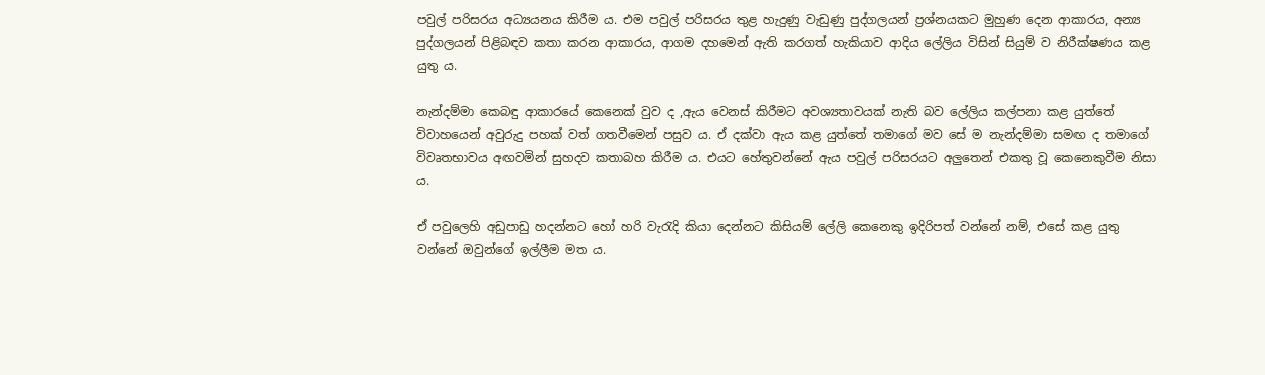පවුල් පරිසරය අධ්‍යයනය කිරීම ය. එම පවුල් පරිසරය තුළ හැදුණු වැඩුණු පුද්ගලයන් ප්‍රශ්නයකට මුහුණ දෙන ආකාරය, අන්‍ය පුද්ගලයන් පිළිබඳව කතා කරන ආකාරය, ආගම දහමෙන් ඇති කරගත් හැකියාව ආදිය ලේලිය විසින් සියුම් ව නිරීක්ෂණය කළ යුතු ය.

නැන්දම්මා කෙබඳු ආකාරයේ කෙනෙක් වුව ද ,ඇය වෙනස් කිරීමට අවශ්‍යතාවයක් නැති බව ලේලිය කල්පනා කළ යුත්තේ විවාහයෙන් අවුරුදු පහක් වත් ගතවීමෙන් පසුව ය. ඒ දක්වා ඇය කළ යුත්තේ තමාගේ මව සේ ම නැන්දම්මා සමඟ ද තමාගේ විවෘතභාවය අඟවමින් සුහදව කතාබහ කිරීම ය. එයට හේතුවන්නේ ඇය පවුල් පරිසරයට අලුතෙන් එකතු වූ කෙනෙකුවීම නිසා ය.

ඒ පවුලෙහි අඩුපාඩු හදන්නට හෝ හරි වැරැදි කියා දෙන්නට කිසියම් ලේලි කෙනෙකු ඉදිරිපත් වන්නේ නම්, එසේ කළ යුතු වන්නේ ඔවුන්ගේ ඉල්ලීම මත ය.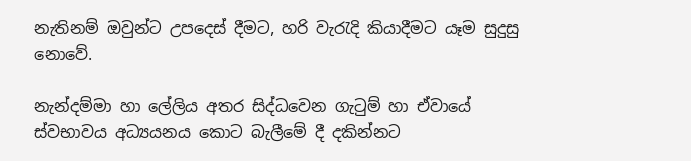නැතිනම් ඔවුන්ට උපදෙස් දීමට, හරි වැරැදි කියාදීමට යෑම සුදුසු නොවේ.

නැන්දම්මා හා ලේලිය අතර සිද්ධවෙන ගැටුම් හා ඒවායේ ස්වභාවය අධ්‍යයනය කොට බැලීමේ දී දකින්නට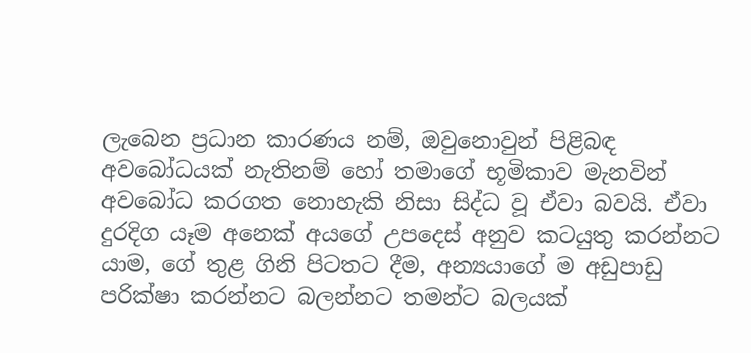ලැබෙන ප්‍රධාන කාරණය නම්, ඔවුනොවුන් පිළිබඳ අවබෝධයක් නැතිනම් හෝ තමාගේ භූමිකාව මැනවින් අවබෝධ කරගත නොහැකි නිසා සිද්ධ වූ ඒවා බවයි. ඒවා දුරදිග යෑම අනෙක් අයගේ උපදෙස් අනුව කටයුතු කරන්නට යාම, ගේ තුළ ගිනි පිටතට දීම, අන්‍යයාගේ ම අඩුපාඩු පරික්ෂා කරන්නට බලන්නට තමන්ට බලයක්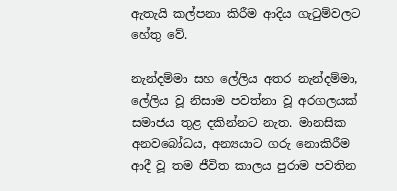ඇතැයි කල්පනා කිරීම ආදිය ගැටුම්වලට හේතු වේ.

නැන්දම්මා සහ ලේලිය අතර නැන්දම්මා, ලේලිය වූ නිසාම පවත්නා වූ අරගලයක් සමාජය තුළ දකින්නට නැත. මානසික අනවබෝධය, අන්‍යයාට ගරු නොකිරීම ආදී වූ තම ජීවිත කාලය පුරාම පවතින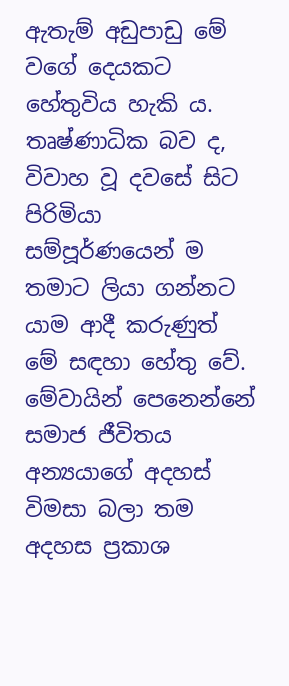ඇතැම් අඩුපාඩු මේ වගේ දෙයකට හේතුවිය හැකි ය. තෘෂ්ණාධික බව ද, විවාහ වූ දවසේ සිට පිරිමියා සම්පූර්ණයෙන් ම තමාට ලියා ගන්නට යාම ආදී කරුණුත් මේ සඳහා හේතු වේ. මේවායින් පෙනෙන්නේ සමාජ ජීවිතය අන්‍යයාගේ අදහස් විමසා බලා තම අදහස ප්‍රකාශ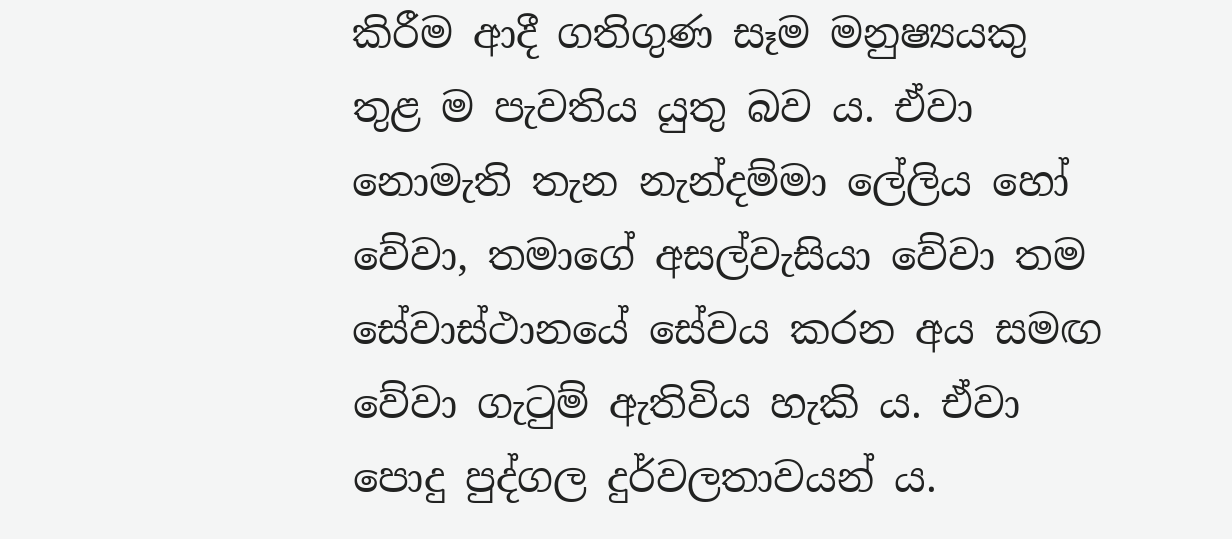කිරීම ආදී ගතිගුණ සෑම මනුෂ්‍යයකු තුළ ම පැවතිය යුතු බව ය. ඒවා නොමැති තැන නැන්දම්මා ලේලිය හෝ වේවා, තමාගේ අසල්වැසියා වේවා තම සේවාස්ථානයේ සේවය කරන අය සමඟ වේවා ගැටුම් ඇතිවිය හැකි ය. ඒවා පොදු පුද්ගල දුර්වලතාවයන් ය.